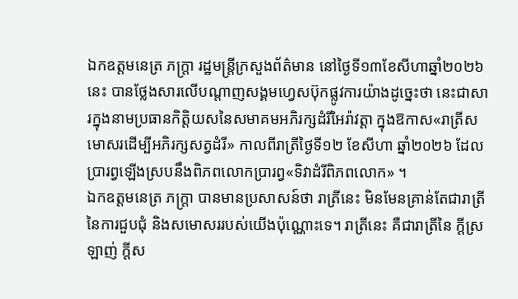ឯកឧត្តមនេត្រ ភក្រ្តា រដ្ឋមន្រ្តីក្រសួងព័ត៌មាន នៅថ្ងៃទី១៣ខែសីហាឆ្នាំ២០២៦នេះ បានថ្លែងសារលើបណ្តាញសង្គមហ្វេសប៊ុកផ្លូវការយ៉ាងដូច្នេះថា នេះជាសារក្នុងនាមប្រធានកិត្តិយសនៃសមាគមអភិរក្សដំរីអៃរ៉ាវត្តា ក្នុងឱកាស«រាត្រីសមោសរដើម្បីអភិរក្សសត្វដំរី» កាលពីរាត្រីថ្ងៃទី១២ ខែសីហា ឆ្នាំ២០២៦ ដែលប្រារព្វឡើងស្របនឹងពិភពលោកប្រារព្វ«ទិវាដំរីពិភពលោក» ។
ឯកឧត្តមនេត្រ ភក្រ្តា បានមានប្រសាសន៍ថា រាត្រីនេះ មិនមែនគ្រាន់តែជារាត្រីនៃការជួបជុំ និងសមោសររបស់យើងប៉ុណ្ណោះទេ។ រាត្រីនេះ គឺជារាត្រីនៃ ក្តីស្រឡាញ់ ក្តីស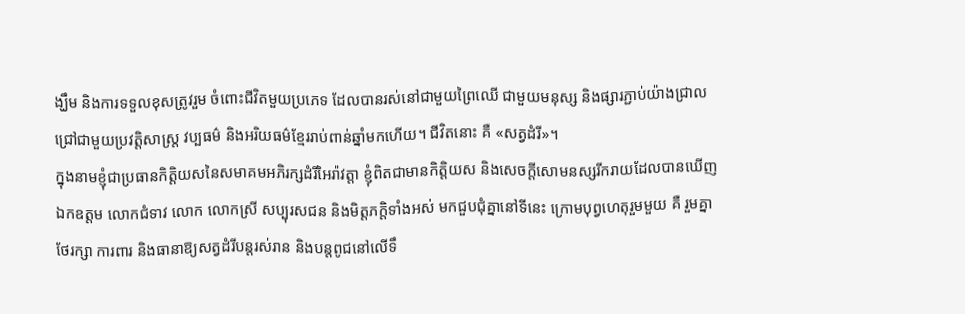ង្ឃឹម និងការទទួលខុសត្រូវរួម ចំពោះជីវិតមួយប្រភេទ ដែលបានរស់នៅជាមួយព្រៃឈើ ជាមួយមនុស្ស និងផ្សារភ្ជាប់យ៉ាងជ្រាលជ្រៅជាមួយប្រវត្តិសាស្ត្រ វប្បធម៌ និងអរិយធម៌ខ្មែររាប់ពាន់ឆ្នាំមកហើយ។ ជីវិតនោះ គឺ «សត្វដំរី»។
ក្នុងនាមខ្ញុំជាប្រធានកិត្តិយសនៃសមាគមអភិរក្សដំរីអៃរ៉ាវត្តា ខ្ញុំពិតជាមានកិត្តិយស និងសេចក្តីសោមនស្សរីករាយដែលបានឃើញឯកឧត្តម លោកជំទាវ លោក លោកស្រី សប្បុរសជន និងមិត្តភក្តិទាំងអស់ មកជួបជុំគ្នានៅទីនេះ ក្រោមបុព្វហេតុរួមមួយ គឺ រួមគ្នាថែរក្សា ការពារ និងធានាឱ្យសត្វដំរីបន្តរស់រាន និងបន្តពូជនៅលើទឹ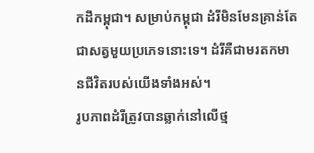កដីកម្ពុជា។ សម្រាប់កម្ពុជា ដំរីមិនមែនគ្រាន់តែជាសត្វមួយប្រភេទនោះទេ។ ដំរីគឺជាមរតកមានជីវិតរបស់យើងទាំងអស់។
រូបភាពដំរីត្រូវបានឆ្លាក់នៅលើថ្ម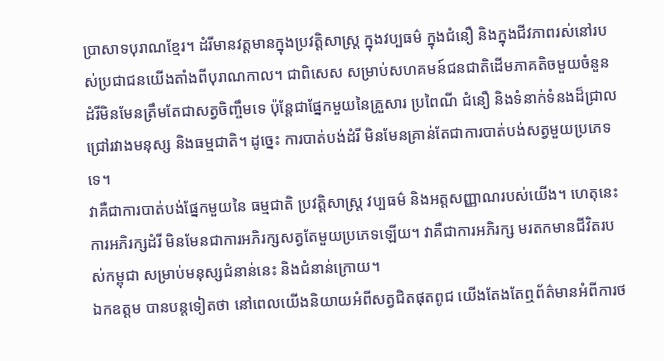ប្រាសាទបុរាណខ្មែរ។ ដំរីមានវត្តមានក្នុងប្រវត្តិសាស្ត្រ ក្នុងវប្បធម៌ ក្នុងជំនឿ និងក្នុងជីវភាពរស់នៅរបស់ប្រជាជនយើងតាំងពីបុរាណកាល។ ជាពិសេស សម្រាប់សហគមន៍ជនជាតិដើមភាគតិចមួយចំនួន ដំរីមិនមែនត្រឹមតែជាសត្វចិញ្ចឹមទេ ប៉ុន្តែជាផ្នែកមួយនៃគ្រួសារ ប្រពៃណី ជំនឿ និងទំនាក់ទំនងដ៏ជ្រាលជ្រៅរវាងមនុស្ស និងធម្មជាតិ។ ដូច្នេះ ការបាត់បង់ដំរី មិនមែនគ្រាន់តែជាការបាត់បង់សត្វមួយប្រភេទទេ។
វាគឺជាការបាត់បង់ផ្នែកមួយនៃ ធម្មជាតិ ប្រវត្តិសាស្ត្រ វប្បធម៌ និងអត្តសញ្ញាណរបស់យើង។ ហេតុនេះ ការអភិរក្សដំរី មិនមែនជាការអភិរក្សសត្វតែមួយប្រភេទឡើយ។ វាគឺជាការអភិរក្ស មរតកមានជីវិតរបស់កម្ពុជា សម្រាប់មនុស្សជំនាន់នេះ និងជំនាន់ក្រោយ។
ឯកឧត្តម បានបន្តទៀតថា នៅពេលយើងនិយាយអំពីសត្វជិតផុតពូជ យើងតែងតែឮព័ត៌មានអំពីការថ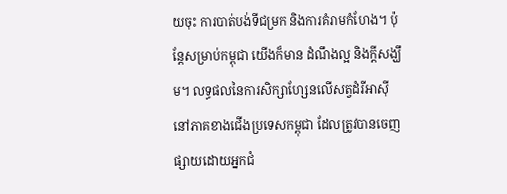យចុះ ការបាត់បង់ទីជម្រក និងការគំរាមកំហែង។ ប៉ុន្តែសម្រាប់កម្ពុជា យើងក៏មាន ដំណឹងល្អ និងក្តីសង្ឃឹម។ លទ្ធផលនៃការសិក្សាហ្សែនលើសត្វដំរីអាស៊ីនៅភាគខាងជើងប្រទេសកម្ពុជា ដែលត្រូវបានចេញផ្សាយដោយអ្នកជំ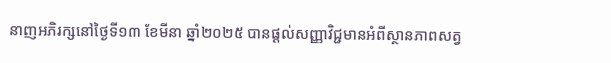នាញអភិរក្សនៅថ្ងៃទី១៣ ខែមីនា ឆ្នាំ២០២៥ បានផ្តល់សញ្ញាវិជ្ជមានអំពីស្ថានភាពសត្វ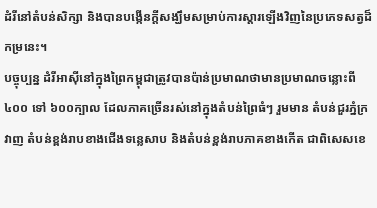ដំរីនៅតំបន់សិក្សា និងបានបង្កើនក្តីសង្ឃឹមសម្រាប់ការស្តារឡើងវិញនៃប្រភេទសត្វដ៏កម្រនេះ។
បច្ចុប្បន្ន ដំរីអាស៊ីនៅក្នុងព្រៃកម្ពុជាត្រូវបានប៉ាន់ប្រមាណថាមានប្រមាណចន្លោះពី ៤០០ ទៅ ៦០០ក្បាល ដែលភាគច្រើនរស់នៅក្នុងតំបន់ព្រៃធំៗ រួមមាន តំបន់ជួរភ្នំក្រវាញ តំបន់ខ្ពង់រាបខាងជើងទន្លេសាប និងតំបន់ខ្ពង់រាបភាគខាងកើត ជាពិសេសខេ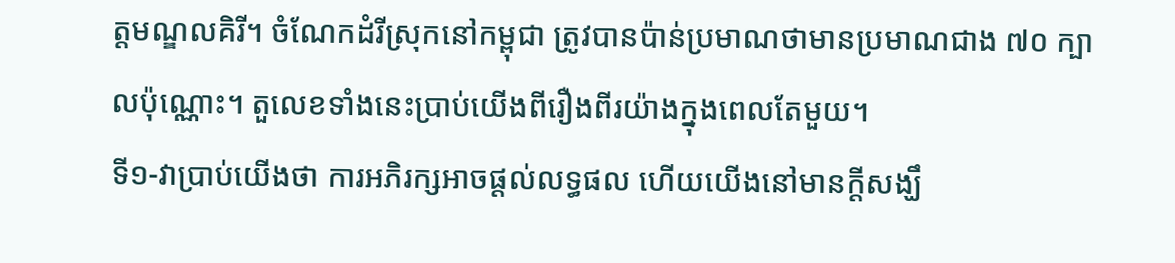ត្តមណ្ឌលគិរី។ ចំណែកដំរីស្រុកនៅកម្ពុជា ត្រូវបានប៉ាន់ប្រមាណថាមានប្រមាណជាង ៧០ ក្បាលប៉ុណ្ណោះ។ តួលេខទាំងនេះប្រាប់យើងពីរឿងពីរយ៉ាងក្នុងពេលតែមួយ។
ទី១-វាប្រាប់យើងថា ការអភិរក្សអាចផ្តល់លទ្ធផល ហើយយើងនៅមានក្តីសង្ឃឹ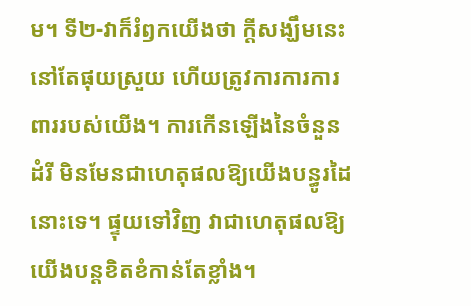ម។ ទី២-វាក៏រំឭកយើងថា ក្តីសង្ឃឹមនេះនៅតែផុយស្រួយ ហើយត្រូវការការការពាររបស់យើង។ ការកើនឡើងនៃចំនួនដំរី មិនមែនជាហេតុផលឱ្យយើងបន្ធូរដៃនោះទេ។ ផ្ទុយទៅវិញ វាជាហេតុផលឱ្យយើងបន្តខិតខំកាន់តែខ្លាំង។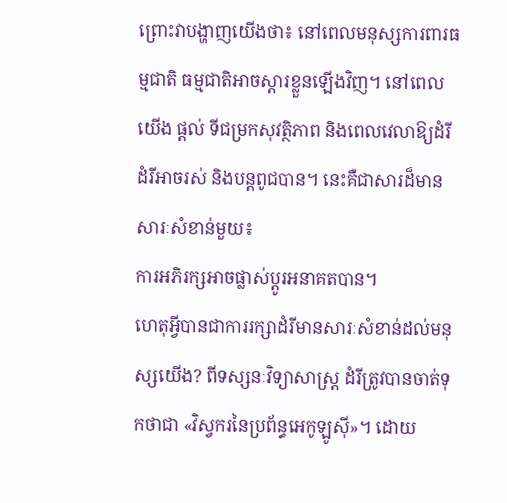ព្រោះវាបង្ហាញយើងថា៖ នៅពេលមនុស្សការពារធម្មជាតិ ធម្មជាតិអាចស្តារខ្លួនឡើងវិញ។ នៅពេលយើង ផ្តល់ ទីជម្រកសុវត្ថិភាព និងពេលវេលាឱ្យដំរី ដំរីអាចរស់ និងបន្តពូជបាន។ នេះគឺជាសារដ៏មានសារៈសំខាន់មួយ៖
ការអភិរក្សអាចផ្លាស់ប្តូរអនាគតបាន។
ហេតុអ្វីបានជាការរក្សាដំរីមានសារៈសំខាន់ដល់មនុស្សយើង? ពីទស្សនៈវិទ្យាសាស្ត្រ ដំរីត្រូវបានចាត់ទុកថាជា «វិស្វករនៃប្រព័ន្ធអេកូឡូស៊ី»។ ដោយ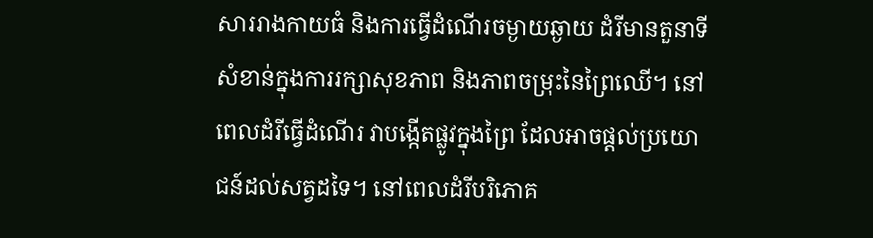សាររាងកាយធំ និងការធ្វើដំណើរចម្ងាយឆ្ងាយ ដំរីមានតួនាទីសំខាន់ក្នុងការរក្សាសុខភាព និងភាពចម្រុះនៃព្រៃឈើ។ នៅពេលដំរីធ្វើដំណើរ វាបង្កើតផ្លូវក្នុងព្រៃ ដែលអាចផ្តល់ប្រយោជន៍ដល់សត្វដទៃ។ នៅពេលដំរីបរិភោគ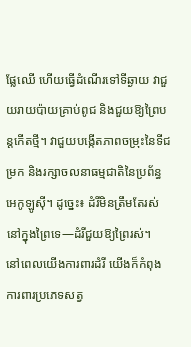ផ្លែឈើ ហើយធ្វើដំណើរទៅទីឆ្ងាយ វាជួយរាយប៉ាយគ្រាប់ពូជ និងជួយឱ្យព្រៃបន្តកើតថ្មី។ វាជួយបង្កើតភាពចម្រុះនៃទីជម្រក និងរក្សាចលនាធម្មជាតិនៃប្រព័ន្ធអេកូឡូស៊ី។ ដូច្នេះ៖ ដំរីមិនត្រឹមតែរស់នៅក្នុងព្រៃទេ—ដំរីជួយឱ្យព្រៃរស់។
នៅពេលយើងការពារដំរី យើងក៏កំពុងការពារប្រភេទសត្វ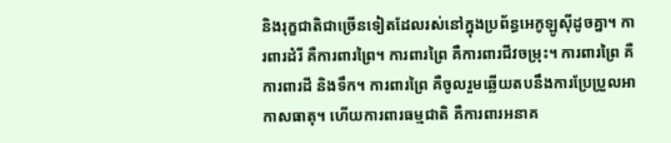និងរុក្ខជាតិជាច្រើនទៀតដែលរស់នៅក្នុងប្រព័ន្ធអេកូឡូស៊ីដូចគ្នា។ ការពារដំរី គឺការពារព្រៃ។ ការពារព្រៃ គឺការពារជីវចម្រុះ។ ការពារព្រៃ គឺការពារដី និងទឹក។ ការពារព្រៃ គឺចូលរួមឆ្លើយតបនឹងការប្រែប្រួលអាកាសធាតុ។ ហើយការពារធម្មជាតិ គឺការពារអនាគ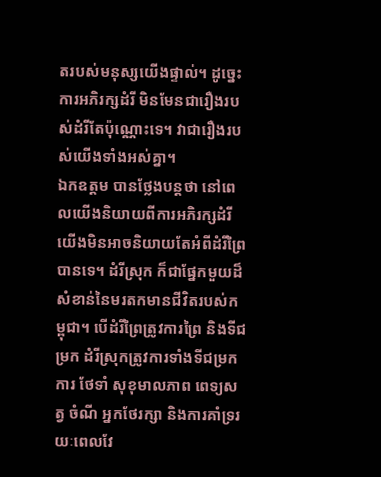តរបស់មនុស្សយើងផ្ទាល់។ ដូច្នេះ ការអភិរក្សដំរី មិនមែនជារឿងរបស់ដំរីតែប៉ុណ្ណោះទេ។ វាជារឿងរបស់យើងទាំងអស់គ្នា។
ឯកឧត្តម បានថ្លែងបន្តថា នៅពេលយើងនិយាយពីការអភិរក្សដំរី យើងមិនអាចនិយាយតែអំពីដំរីព្រៃបានទេ។ ដំរីស្រុក ក៏ជាផ្នែកមួយដ៏សំខាន់នៃមរតកមានជីវិតរបស់កម្ពុជា។ បើដំរីព្រៃត្រូវការព្រៃ និងទីជម្រក ដំរីស្រុកត្រូវការទាំងទីជម្រកការ ថែទាំ សុខុមាលភាព ពេទ្យសត្វ ចំណី អ្នកថែរក្សា និងការគាំទ្ររយៈពេលវែ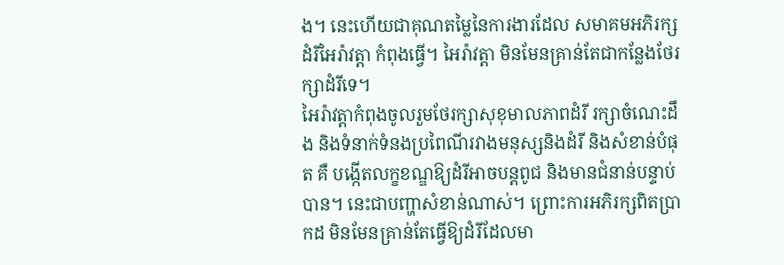ង។ នេះហើយជាគុណតម្លៃនៃការងារដែល សមាគមអភិរក្សដំរីអៃរ៉ាវត្តា កំពុងធ្វើ។ អៃរ៉ាវត្តា មិនមែនគ្រាន់តែជាកន្លែងថែរក្សាដំរីទេ។
អៃរ៉ាវត្តាកំពុងចូលរួមថែរក្សាសុខុមាលភាពដំរី រក្សាចំណេះដឹង និងទំនាក់ទំនងប្រពៃណីរវាងមនុស្សនិងដំរី និងសំខាន់បំផុត គឺ បង្កើតលក្ខខណ្ឌឱ្យដំរីអាចបន្តពូជ និងមានជំនាន់បន្ទាប់បាន។ នេះជាបញ្ហាសំខាន់ណាស់។ ព្រោះការអភិរក្សពិតប្រាកដ មិនមែនគ្រាន់តែធ្វើឱ្យដំរីដែលមា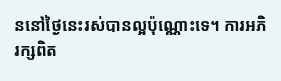ននៅថ្ងៃនេះរស់បានល្អប៉ុណ្ណោះទេ។ ការអភិរក្សពិត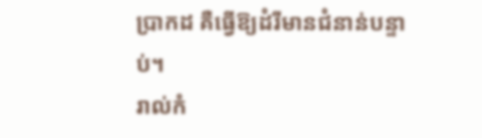ប្រាកដ គឺធ្វើឱ្យដំរីមានជំនាន់បន្ទាប់។
រាល់កំ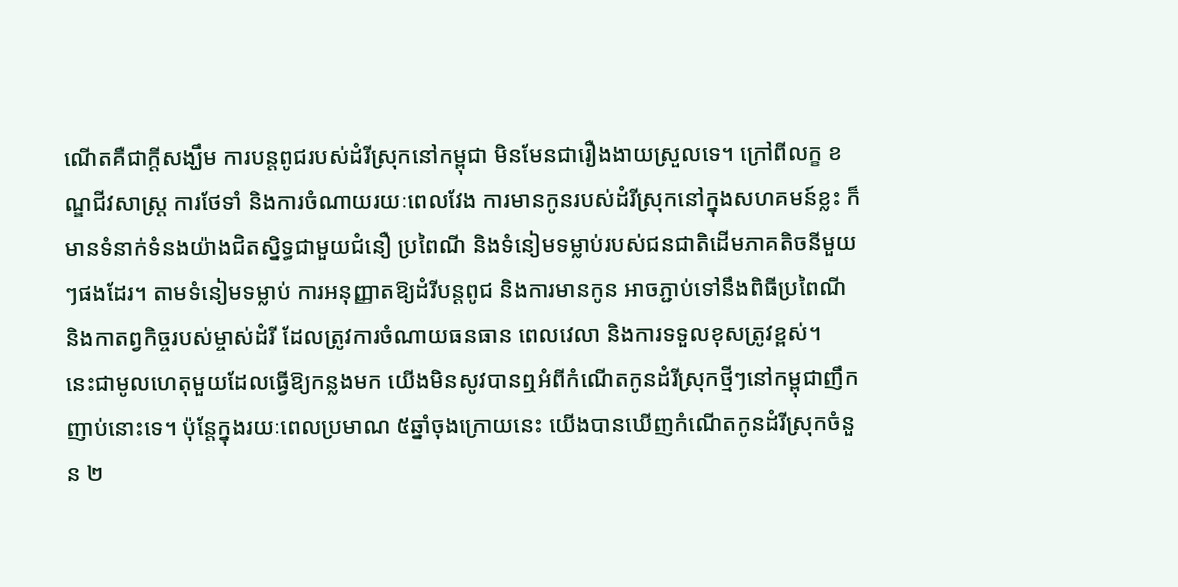ណើតគឺជាក្តីសង្ឃឹម ការបន្តពូជរបស់ដំរីស្រុកនៅកម្ពុជា មិនមែនជារឿងងាយស្រួលទេ។ ក្រៅពីលក្ខ ខណ្ឌជីវសាស្ត្រ ការថែទាំ និងការចំណាយរយៈពេលវែង ការមានកូនរបស់ដំរីស្រុកនៅក្នុងសហគមន៍ខ្លះ ក៏មានទំនាក់ទំនងយ៉ាងជិតស្និទ្ធជាមួយជំនឿ ប្រពៃណី និងទំនៀមទម្លាប់របស់ជនជាតិដើមភាគតិចនីមួយៗផងដែរ។ តាមទំនៀមទម្លាប់ ការអនុញ្ញាតឱ្យដំរីបន្តពូជ និងការមានកូន អាចភ្ជាប់ទៅនឹងពិធីប្រពៃណី និងកាតព្វកិច្ចរបស់ម្ចាស់ដំរី ដែលត្រូវការចំណាយធនធាន ពេលវេលា និងការទទួលខុសត្រូវខ្ពស់។
នេះជាមូលហេតុមួយដែលធ្វើឱ្យកន្លងមក យើងមិនសូវបានឮអំពីកំណើតកូនដំរីស្រុកថ្មីៗនៅកម្ពុជាញឹកញាប់នោះទេ។ ប៉ុន្តែក្នុងរយៈពេលប្រមាណ ៥ឆ្នាំចុងក្រោយនេះ យើងបានឃើញកំណើតកូនដំរីស្រុកចំនួន ២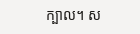ក្បាល។ ស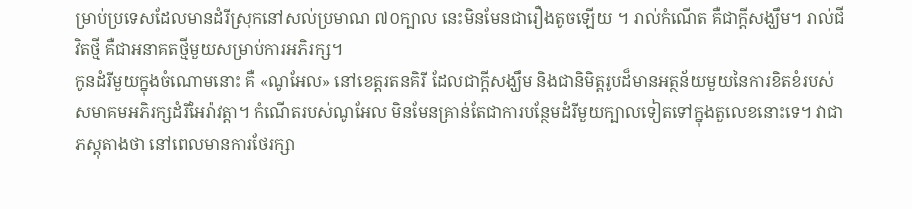ម្រាប់ប្រទេសដែលមានដំរីស្រុកនៅសល់ប្រមាណ ៧០ក្បាល នេះមិនមែនជារឿងតូចឡើយ ។ រាល់កំណើត គឺជាក្តីសង្ឃឹម។ រាល់ជីវិតថ្មី គឺជាអនាគតថ្មីមួយសម្រាប់ការអភិរក្ស។
កូនដំរីមួយក្នុងចំណោមនោះ គឺ «ណូអែល» នៅខេត្តរតនគិរី ដែលជាក្តីសង្ឃឹម និងជានិមិត្តរូបដ៏មានអត្ថន័យមួយនៃការខិតខំរបស់សមាគមអភិរក្សដំរីអៃរ៉ាវត្តា។ កំណើតរបស់ណូអែល មិនមែនគ្រាន់តែជាការបន្ថែមដំរីមួយក្បាលទៀតទៅក្នុងតួលេខនោះទេ។ វាជាភស្តុតាងថា នៅពេលមានការថែរក្សា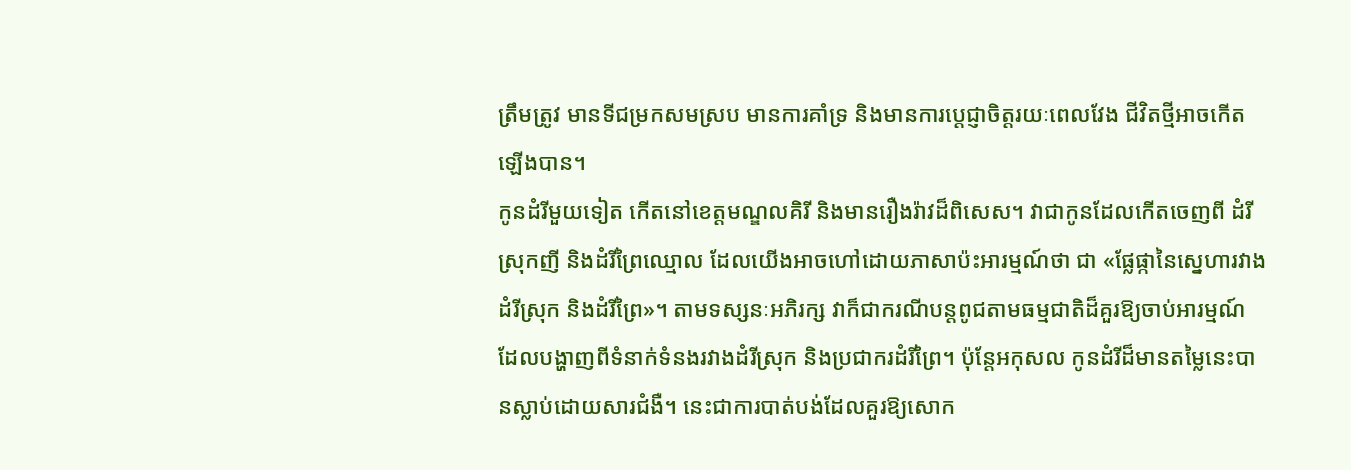ត្រឹមត្រូវ មានទីជម្រកសមស្រប មានការគាំទ្រ និងមានការប្តេជ្ញាចិត្តរយៈពេលវែង ជីវិតថ្មីអាចកើតឡើងបាន។
កូនដំរីមួយទៀត កើតនៅខេត្តមណ្ឌលគិរី និងមានរឿងរ៉ាវដ៏ពិសេស។ វាជាកូនដែលកើតចេញពី ដំរីស្រុកញី និងដំរីព្រៃឈ្មោល ដែលយើងអាចហៅដោយភាសាប៉ះអារម្មណ៍ថា ជា «ផ្លែផ្កានៃស្នេហារវាងដំរីស្រុក និងដំរីព្រៃ»។ តាមទស្សនៈអភិរក្ស វាក៏ជាករណីបន្តពូជតាមធម្មជាតិដ៏គួរឱ្យចាប់អារម្មណ៍ ដែលបង្ហាញពីទំនាក់ទំនងរវាងដំរីស្រុក និងប្រជាករដំរីព្រៃ។ ប៉ុន្តែអកុសល កូនដំរីដ៏មានតម្លៃនេះបានស្លាប់ដោយសារជំងឺ។ នេះជាការបាត់បង់ដែលគួរឱ្យសោក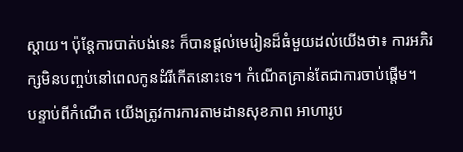ស្តាយ។ ប៉ុន្តែការបាត់បង់នេះ ក៏បានផ្តល់មេរៀនដ៏ធំមួយដល់យើងថា៖ ការអភិរក្សមិនបញ្ចប់នៅពេលកូនដំរីកើតនោះទេ។ កំណើតគ្រាន់តែជាការចាប់ផ្តើម។
បន្ទាប់ពីកំណើត យើងត្រូវការការតាមដានសុខភាព អាហារូប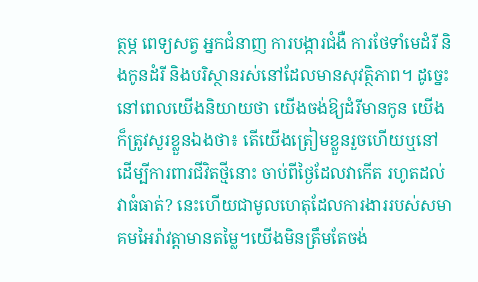ត្ថម្ភ ពេទ្យសត្វ អ្នកជំនាញ ការបង្ការជំងឺ ការថែទាំមេដំរី និងកូនដំរី និងបរិស្ថានរស់នៅដែលមានសុវត្ថិភាព។ ដូច្នេះ នៅពេលយើងនិយាយថា យើងចង់ឱ្យដំរីមានកូន យើងក៏ត្រូវសួរខ្លួនឯងថា៖ តើយើងត្រៀមខ្លួនរួចហើយឬនៅ ដើម្បីការពារជីវិតថ្មីនោះ ចាប់ពីថ្ងៃដែលវាកើត រហូតដល់វាធំធាត់? នេះហើយជាមូលហេតុដែលការងាររបស់សមាគមអៃរ៉ាវត្តាមានតម្លៃ។យើងមិនត្រឹមតែចង់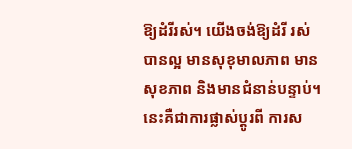ឱ្យដំរីរស់។ យើងចង់ឱ្យដំរី រស់បានល្អ មានសុខុមាលភាព មានសុខភាព និងមានជំនាន់បន្ទាប់។ នេះគឺជាការផ្លាស់ប្តូរពី ការស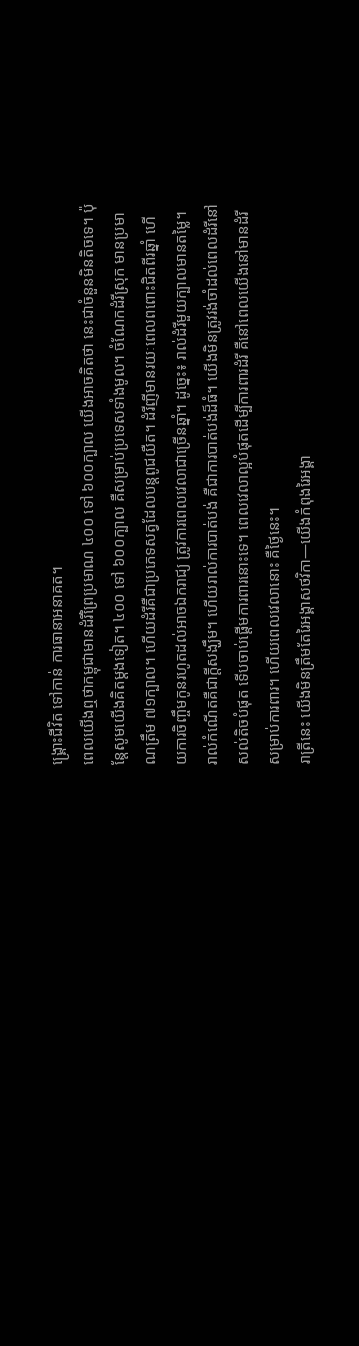ង្គ្រោះជីវិត ទៅកាន់ ការធានាអនាគត។
ពេលយើងឮថាកម្ពុជាមានដំរីព្រៃប្រមាណ ៤០០ ទៅ ៦០០ក្បាល យើងអាចគិតថា នេះជាចំនួនមិនតិចទេ។ ប៉ុន្តែសូមយើងគិតម្តងទៀត។ ៤០០ ទៅ ៦០០ក្បាល គឺសម្រាប់ប្រទេសទាំងមូល។ ចំណែកដំរីស្រុក មានប្រមាណត្រឹម ៧១ក្បាល។ ហើយដំរីគឺជាប្រភេទសត្វដែលបន្តពូជយឺត។ ដំរីញីមានរយៈពេលពពោះជិតពីរឆ្នាំ ហើយការចិញ្ចឹមកូនរហូតដល់អាចឯករាជ្យ ត្រូវការពេលវេលាជាច្រើនឆ្នាំ។ ដូច្នេះ៖ រាល់ដំរីមួយក្បាលមានតម្លៃ។ រាល់កំណើតគឺជាក្តីសង្ឃឹម។ ហើយរាល់ការបាត់បង់ គឺជាការបាត់បង់ដ៏ធំ។ យើងមិនត្រូវរង់ចាំដល់ពេលដំរីនៅសល់តិចបំផុត ទើបចាប់ផ្តើមការពារនោះទេ។ ពេលវេលាល្អបំផុតដើម្បីការពារដំរី គឺនៅពេលយើងនៅមានដំរីសម្រាប់ការពារ។ ហើយពេលវេលានោះ គឺថ្ងៃនេះ។
រាត្រីនេះ យើងមិនត្រឹមតែរៃអង្គាសថវិកា—យើងកំពុងរៃអង្គា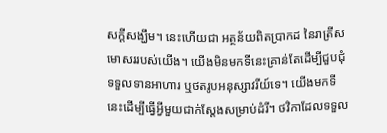សក្តីសង្ឃឹម។ នេះហើយជា អត្ថន័យពិតប្រាកដ នៃរាត្រីសមោសររបស់យើង។ យើងមិនមកទីនេះគ្រាន់តែដើម្បីជួបជុំ ទទួលទានអាហារ ឬថតរូបអនុស្សាវរីយ៍ទេ។ យើងមកទីនេះដើម្បីធ្វើអ្វីមួយជាក់ស្តែងសម្រាប់ដំរី។ ថវិកាដែលទទួល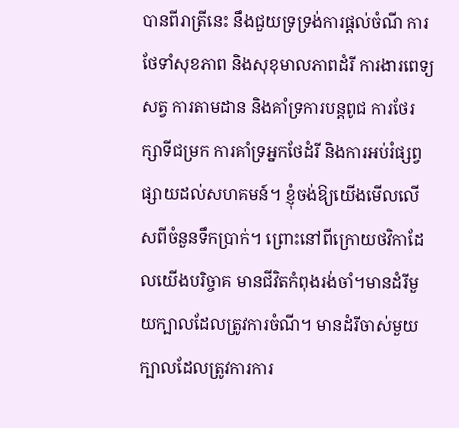បានពីរាត្រីនេះ នឹងជួយទ្រទ្រង់ការផ្តល់ចំណី ការថែទាំសុខភាព និងសុខុមាលភាពដំរី ការងារពេទ្យសត្វ ការតាមដាន និងគាំទ្រការបន្តពូជ ការថែរក្សាទីជម្រក ការគាំទ្រអ្នកថែដំរី និងការអប់រំផ្សព្វផ្សាយដល់សហគមន៍។ ខ្ញុំចង់ឱ្យយើងមើលលើសពីចំនួនទឹកប្រាក់។ ព្រោះនៅពីក្រោយថវិកាដែលយើងបរិច្ចាគ មានជីវិតកំពុងរង់ចាំ។មានដំរីមួយក្បាលដែលត្រូវការចំណី។ មានដំរីចាស់មួយក្បាលដែលត្រូវការការ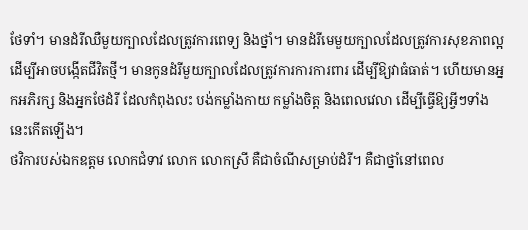ថែទាំ។ មានដំរីឈឺមួយក្បាលដែលត្រូវការពេទ្យ និងថ្នាំ។ មានដំរីមេមួយក្បាលដែលត្រូវការសុខភាពល្អ ដើម្បីអាចបង្កើតជីវិតថ្មី។ មានកូនដំរីមួយក្បាលដែលត្រូវការការការពារ ដើម្បីឱ្យវាធំធាត់។ ហើយមានអ្នកអភិរក្ស និងអ្នកថែដំរី ដែលកំពុងលះ បង់កម្លាំងកាយ កម្លាំងចិត្ត និងពេលវេលា ដើម្បីធ្វើឱ្យអ្វីៗទាំងនេះកើតឡើង។
ថវិការបស់ឯកឧត្តម លោកជំទាវ លោក លោកស្រី គឺជាចំណីសម្រាប់ដំរី។ គឺជាថ្នាំនៅពេល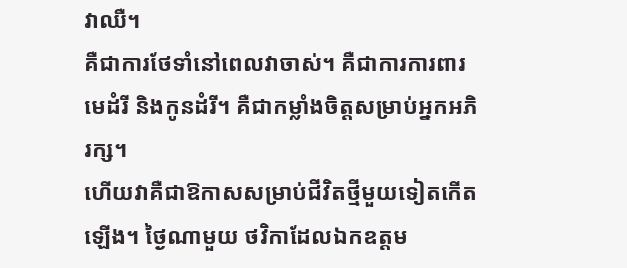វាឈឺ។
គឺជាការថែទាំនៅពេលវាចាស់។ គឺជាការការពារមេដំរី និងកូនដំរី។ គឺជាកម្លាំងចិត្តសម្រាប់អ្នកអភិរក្ស។
ហើយវាគឺជាឱកាសសម្រាប់ជីវិតថ្មីមួយទៀតកើតឡើង។ ថ្ងៃណាមួយ ថវិកាដែលឯកឧត្តម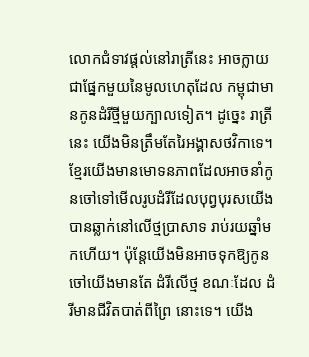លោកជំទាវផ្តល់នៅរាត្រីនេះ អាចក្លាយជាផ្នែកមួយនៃមូលហេតុដែល កម្ពុជាមានកូនដំរីថ្មីមួយក្បាលទៀត។ ដូច្នេះ រាត្រីនេះ យើងមិនត្រឹមតែរៃអង្គាសថវិកាទេ។
ខ្មែរយើងមានមោទនភាពដែលអាចនាំកូនចៅទៅមើលរូបដំរីដែលបុព្វបុរសយើងបានឆ្លាក់នៅលើថ្មប្រាសាទ រាប់រយឆ្នាំមកហើយ។ ប៉ុន្តែយើងមិនអាចទុកឱ្យកូនចៅយើងមានតែ ដំរីលើថ្ម ខណៈដែល ដំរីមានជីវិតបាត់ពីព្រៃ នោះទេ។ យើង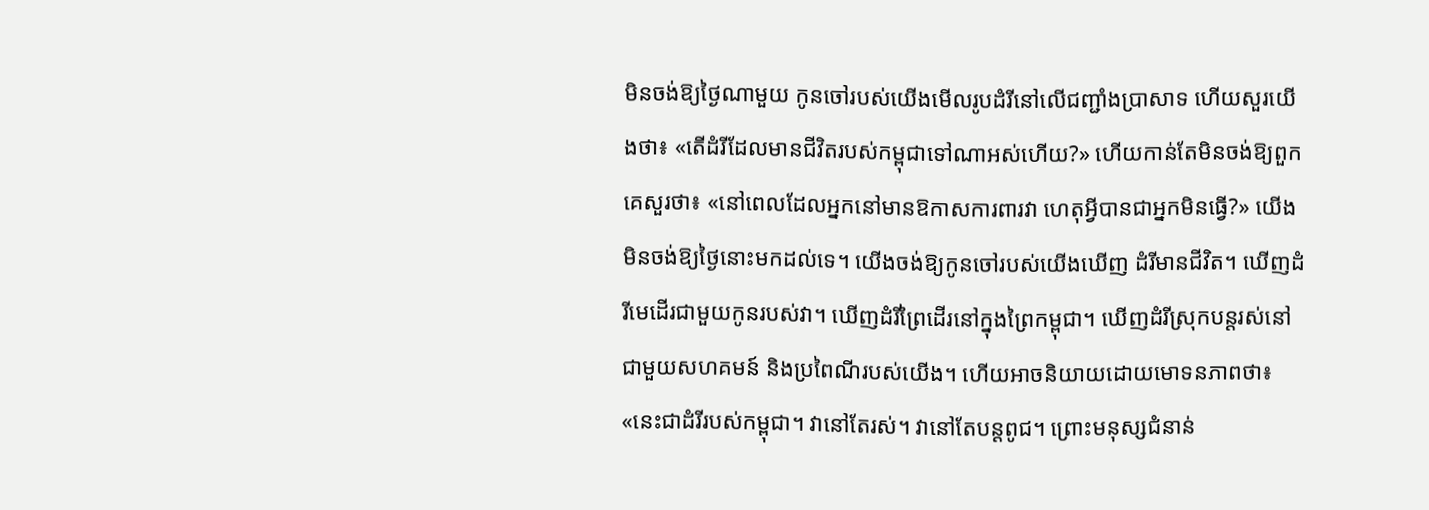មិនចង់ឱ្យថ្ងៃណាមួយ កូនចៅរបស់យើងមើលរូបដំរីនៅលើជញ្ជាំងប្រាសាទ ហើយសួរយើងថា៖ «តើដំរីដែលមានជីវិតរបស់កម្ពុជាទៅណាអស់ហើយ?» ហើយកាន់តែមិនចង់ឱ្យពួកគេសួរថា៖ «នៅពេលដែលអ្នកនៅមានឱកាសការពារវា ហេតុអ្វីបានជាអ្នកមិនធ្វើ?» យើងមិនចង់ឱ្យថ្ងៃនោះមកដល់ទេ។ យើងចង់ឱ្យកូនចៅរបស់យើងឃើញ ដំរីមានជីវិត។ ឃើញដំរីមេដើរជាមួយកូនរបស់វា។ ឃើញដំរីព្រៃដើរនៅក្នុងព្រៃកម្ពុជា។ ឃើញដំរីស្រុកបន្តរស់នៅជាមួយសហគមន៍ និងប្រពៃណីរបស់យើង។ ហើយអាចនិយាយដោយមោទនភាពថា៖ «នេះជាដំរីរបស់កម្ពុជា។ វានៅតែរស់។ វានៅតែបន្តពូជ។ ព្រោះមនុស្សជំនាន់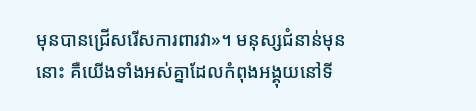មុនបានជ្រើសរើសការពារវា»។ មនុស្សជំនាន់មុននោះ គឺយើងទាំងអស់គ្នាដែលកំពុងអង្គុយនៅទី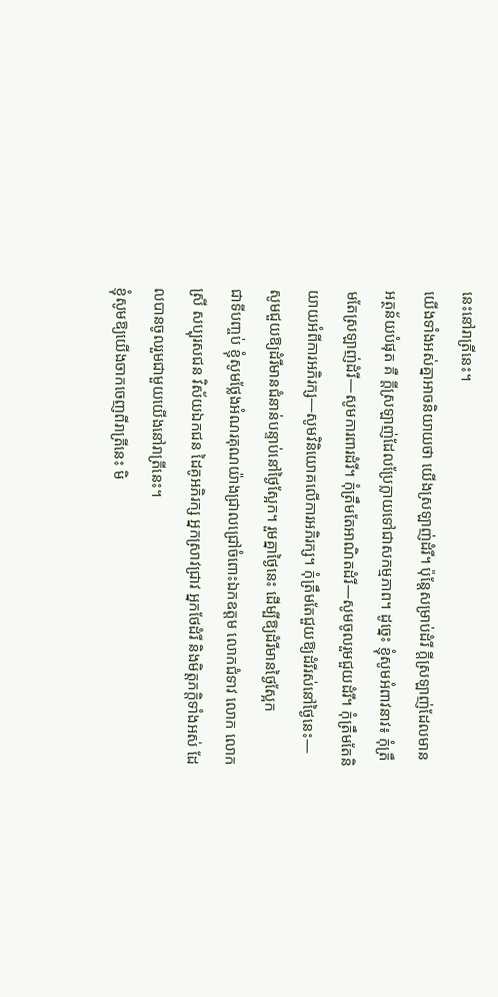នេះនៅរាត្រីនេះ។
យើងទាំងអស់គ្នាអាចនិយាយថា យើងស្រឡាញ់ដំរី។ ប៉ុន្តែសម្រាប់ដំរី ក្តីស្រឡាញ់ដែលមានអត្ថន័យបំផុត គឺ ក្តីស្រឡាញ់ដែលប្រែក្លាយទៅជាសកម្មភាព។ ដូច្នេះ ខ្ញុំសូមអំពាវនាវ៖ កុំត្រឹមតែស្រឡាញ់ដំរី—សូមការពារដំរី។ កុំត្រឹមតែអាណិតដំរី—សូមចូលរួមជួយដំរី។ កុំត្រឹមតែនិយាយអំពីការអភិរក្ស—សូមវិនិយោគលើការអភិរក្ស។ កុំត្រឹមតែជួយឱ្យដំរីរស់នៅថ្ងៃនេះ—សូមជួយឱ្យដំរីមានជំនាន់បន្ទាប់នៅថ្ងៃស្អែក។ រួមគ្នាថ្ងៃនេះ ដើម្បីឱ្យដំរីមានថ្ងៃស្អែក
ជាទីបញ្ចប់ ខ្ញុំសូមថ្លែងអំណរគុណយ៉ាងជ្រាលជ្រៅចំពោះឯកឧត្តម លោកជំទាវ លោក លោកស្រី សប្បុរសជន វិស័យឯកជន ដៃគូអភិរក្ស អ្នកស្រាវជ្រាវ អ្នកថែដំរី និងមិត្តភក្តិទាំងអស់ ដែលបានចូលរួមជាមួយយើងនៅរាត្រីនេះ។
ខ្ញុំសូមឱ្យយើងចាកចេញពីរាត្រីនេះ មិ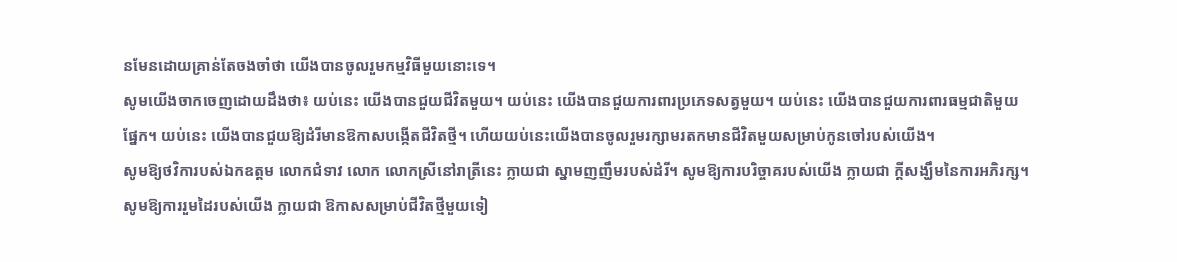នមែនដោយគ្រាន់តែចងចាំថា យើងបានចូលរួមកម្មវិធីមួយនោះទេ។
សូមយើងចាកចេញដោយដឹងថា៖ យប់នេះ យើងបានជួយជីវិតមួយ។ យប់នេះ យើងបានជួយការពារប្រភេទសត្វមួយ។ យប់នេះ យើងបានជួយការពារធម្មជាតិមួយផ្នែក។ យប់នេះ យើងបានជួយឱ្យដំរីមានឱកាសបង្កើតជីវិតថ្មី។ ហើយយប់នេះយើងបានចូលរួមរក្សាមរតកមានជីវិតមួយសម្រាប់កូនចៅរបស់យើង។
សូមឱ្យថវិការបស់ឯកឧត្តម លោកជំទាវ លោក លោកស្រីនៅរាត្រីនេះ ក្លាយជា ស្នាមញញឹមរបស់ដំរី។ សូមឱ្យការបរិច្ចាគរបស់យើង ក្លាយជា ក្តីសង្ឃឹមនៃការអភិរក្ស។ សូមឱ្យការរួមដៃរបស់យើង ក្លាយជា ឱកាសសម្រាប់ជីវិតថ្មីមួយទៀ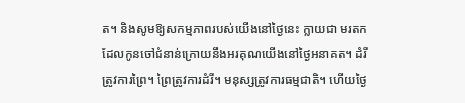ត។ និងសូមឱ្យសកម្មភាពរបស់យើងនៅថ្ងៃនេះ ក្លាយជា មរតកដែលកូនចៅជំនាន់ក្រោយនឹងអរគុណយើងនៅថ្ងៃអនាគត។ ដំរីត្រូវការព្រៃ។ ព្រៃត្រូវការដំរី។ មនុស្សត្រូវការធម្មជាតិ។ ហើយថ្ងៃ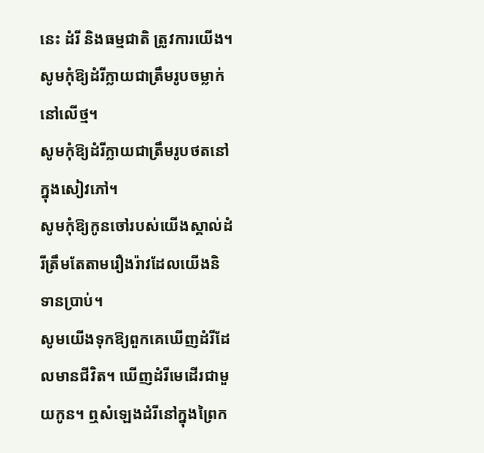នេះ ដំរី និងធម្មជាតិ ត្រូវការយើង។
សូមកុំឱ្យដំរីក្លាយជាត្រឹមរូបចម្លាក់នៅលើថ្ម។
សូមកុំឱ្យដំរីក្លាយជាត្រឹមរូបថតនៅក្នុងសៀវភៅ។
សូមកុំឱ្យកូនចៅរបស់យើងស្គាល់ដំរីត្រឹមតែតាមរឿងរ៉ាវដែលយើងនិទានប្រាប់។
សូមយើងទុកឱ្យពួកគេឃើញដំរីដែលមានជីវិត។ ឃើញដំរីមេដើរជាមួយកូន។ ឮសំឡេងដំរីនៅក្នុងព្រៃក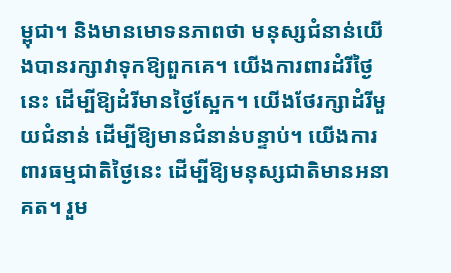ម្ពុជា។ និងមានមោទនភាពថា មនុស្សជំនាន់យើងបានរក្សាវាទុកឱ្យពួកគេ។ យើងការពារដំរីថ្ងៃនេះ ដើម្បីឱ្យដំរីមានថ្ងៃស្អែក។ យើងថែរក្សាដំរីមួយជំនាន់ ដើម្បីឱ្យមានជំនាន់បន្ទាប់។ យើងការពារធម្មជាតិថ្ងៃនេះ ដើម្បីឱ្យមនុស្សជាតិមានអនាគត។ រួម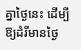គ្នាថ្ងៃនេះ ដើម្បីឱ្យដំរីមានថ្ងៃ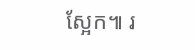ស្អែក៕ រ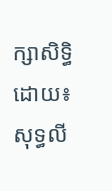ក្សាសិទ្ធិដោយ៖សុទ្ធលី